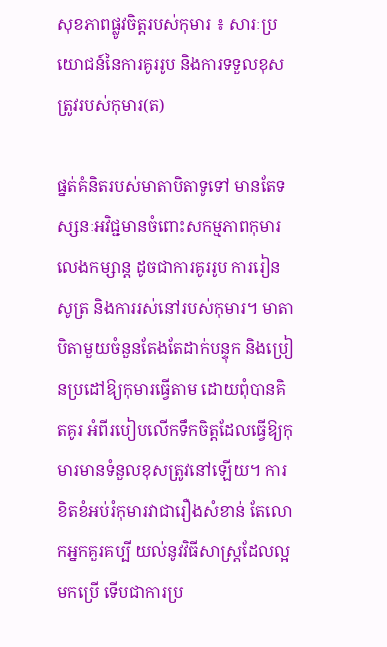សុខភាពផ្លូវចិត្ដរបស់កុមារ ៖ សារៈប្រយោជន៍នៃការគូររូប និងការទទួលខុសត្រូវរបស់កុមារ(ត)

ផ្នត់គំនិតរបស់មាតាបិតាទូទៅ មានតែទស្សនៈអវិជ្ជមានចំពោះសកម្មភាពកុមារលេងកម្សាន្ដ ដូចជាការគូររូប ការរៀនសូត្រ និងការរស់នៅរបស់កុមារ។ មាតាបិតាមួយចំនួនតែងតែដាក់បន្ទុក និងប្រៀនប្រដៅឱ្យកុមារធ្វើតាម ដោយពុំបានគិតគូរ អំពីរបៀបលើកទឹកចិត្ដដែលធ្វើឱ្យកុមារមានទំនួលខុសត្រូវនៅឡើយ។ ការខិតខំអប់រំកុមារវាជារឿងសំខាន់ តែលោកអ្នកគួរគប្បី យល់នូវវិធីសាស្ដ្រដែលល្អមកប្រើ ទើបជាការប្រ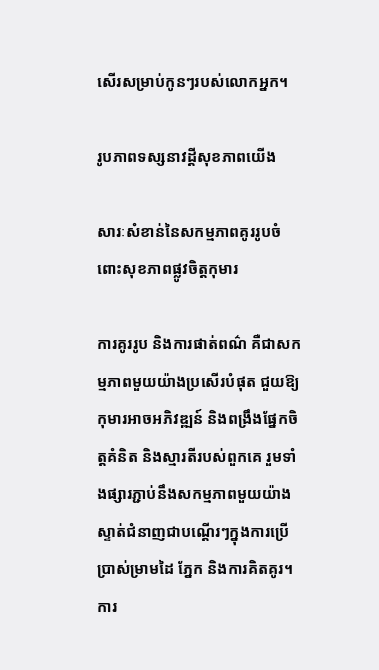សើរសម្រាប់កូនៗរបស់លោកអ្នក។

រូបភាពទស្សនាវដ្ដីសុខភាពយើង

សារៈសំខាន់នៃសកម្មភាពគូររូបចំពោះសុខភាពផ្លូវចិត្ដកុមារ

ការគូររូប និងការផាត់ពណ៌ គឺជាសកម្មភាពមួយយ៉ាងប្រសើរបំផុត ជួយឱ្យកុមារអាចអភិវឌ្ឍន៍ និងពង្រឹងផ្នែកចិត្ដគំនិត និងស្មារតីរបស់ពួកគេ រួមទាំងផ្សារភ្ជាប់នឹងសកម្មភាពមួយយ៉ាងស្ទាត់ជំនាញជាបណ្ដើរៗក្នុងការប្រើប្រាស់ម្រាមដៃ ភ្នែក និងការគិតគូរ។ ការ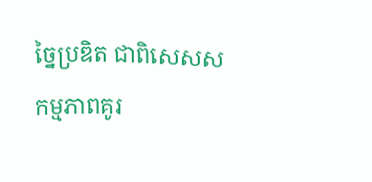ច្នៃប្រឌិត ជាពិសេសសកម្មភាពគូរ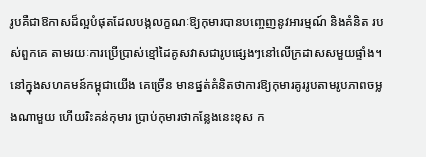រូបគឺជាឱកាសដ៏ល្អបំផុតដែលបង្កលក្ខណៈឱ្យកុមារបានបញ្ចេញនូវអារម្មណ៍ និងគំនិត របស់ពួកគេ តាមរយៈការប្រើប្រាស់ខ្មៅដៃគូសវាសជារូបផ្សេងៗនៅលើក្រដាសសមួយផ្ទាំង។ នៅក្នុងសហគមន៍កម្ពុជាយើង គេច្រើន មានផ្នត់គំនិតថាការឱ្យកុមារគូររូបតាមរូបភាពចម្លងណាមួយ ហើយរិះគន់កុមារ ប្រាប់កុមារថាកន្លែងនេះខុស ក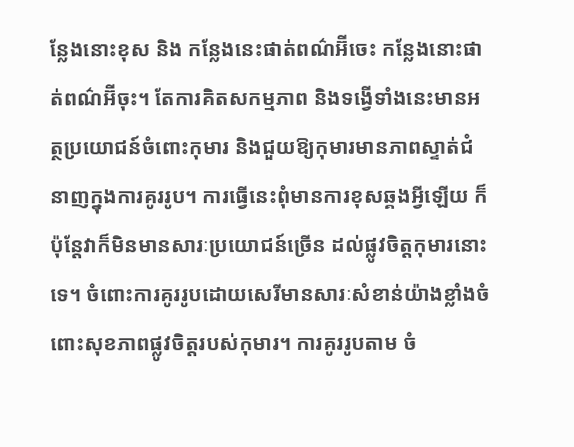ន្លែងនោះខុស និង កន្លែងនេះផាត់ពណ៌អ៊‌ីចេះ កន្លែងនោះផាត់ពណ៌អ៊‌ីចុះ។ តែការគិតសកម្មភាព និងទង្វើទាំងនេះមានអត្ថប្រយោជន៍ចំពោះកុមារ និងជួយឱ្យកុមារមានភាពស្ទាត់ជំនាញក្នុងការគូររូប។ ការធ្វើនេះពុំមានការខុសឆ្គងអ្វីឡើយ ក៏ប៉ុន្ដែវាក៏មិនមានសារៈប្រយោជន៍ច្រើន ដល់ផ្លូវចិត្ដកុមារនោះទេ។ ចំពោះការគូររូបដោយសេរីមានសារៈសំខាន់យ៉ាងខ្លាំងចំពោះសុខភាពផ្លូវចិត្ដរបស់កុមារ។ ការគូររូបតាម ចំ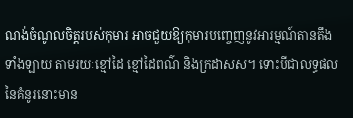ណង់ចំណូលចិត្ដរបស់កុមារ អាចជួយឱ្យកុមារបញ្ចេញនូវអារម្មណ៍តានតឹងទាំងឡាយ តាមរយៈខ្មៅដៃ ខ្មៅដៃពណ៌ និងក្រដាសស។ ទោះបីជាលទ្ធផលនៃគំនូរនោះមាន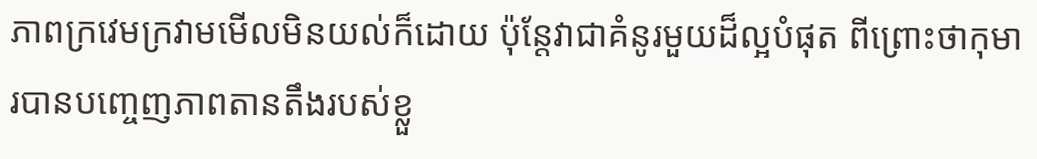ភាពក្រវេមក្រវាមមើលមិនយល់ក៏ដោយ ប៉ុន្ដែវាជាគំនូរមួយដ៏ល្អបំផុត ពីព្រោះថាកុមារបានបញ្ចេញភាពតានតឹងរបស់ខ្លួ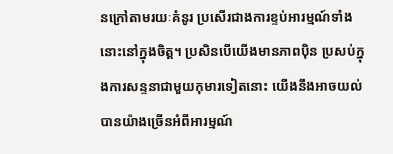នក្រៅតាមរយៈគំនូរ ប្រសើរជាងការខ្ទប់អារម្មណ៍ទាំងនោះនៅក្នុងចិត្ដ។ ប្រសិនបើយើងមានភាពប៉ិន ប្រសប់ក្នុងការសន្ទនាជាមួយកុមារទៀតនោះ យើងនឹងអាចយល់បានយ៉ាងច្រើនអំពីអារម្មណ៍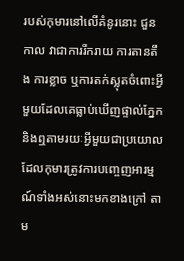របស់កុមារនៅលើគំនូរនោះ ជួនកាល វាជាការរីករាយ ការតានតឹង ការខ្លាច ឬការតក់ស្លុតចំពោះអ្វីមួយដែលគេធ្លាប់ឃើញផ្ទាល់ភ្នែក និងឮតាមរយៈអ្វីមួយជាប្រយោល ដែលកុមារត្រូវការបញ្ចេញអារម្មណ៍ទាំងអស់នោះមកខាងក្រៅ តាម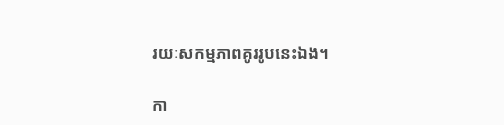រយៈសកម្មភាពគូររូបនេះឯង។

កា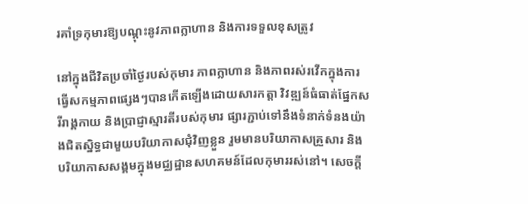រគាំទ្រកុមារឱ្យបណ្ដុះនូវភាពក្លាហាន និងការទទួលខុសត្រូវ

នៅក្នុងជីវិតប្រចាំថ្ងៃរបស់កុមារ ភាពក្លាហាន និងភាពរស់រវើកក្នុងការធ្វើសកម្មភាពផ្សេងៗបានកើតឡើងដោយសារកត្ដា វិវឌ្ឍន៍ធំធាត់ផ្នែកសរីរាង្គកាយ និងប្រាជ្ញាស្មារតីរបស់កុមារ ផ្សារភ្ជាប់ទៅនឹងទំនាក់ទំនងយ៉ាងជិតស្និទ្ធជាមួយបរិយាកាសជុំវិញខ្លួន រួមមានបរិយាកាសគ្រួសារ និងបរិយាកាសសង្គមក្នុងមជ្ឈដ្ឋានសហគមន៍ដែលកុមាររស់នៅ។ សេចក្ដី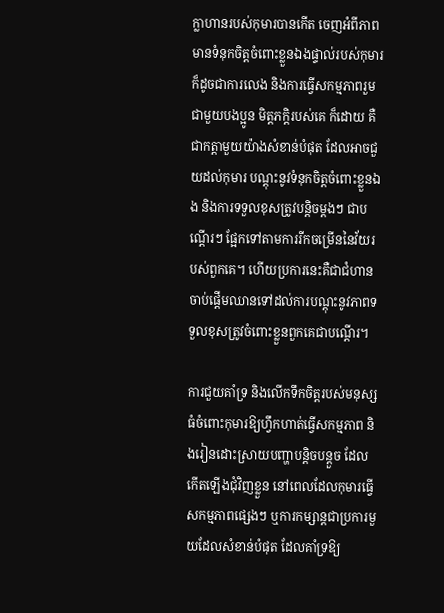ក្លាហានរបស់កុមារបានកើត ចេញអំពីភាពមានទំនុកចិត្ដចំពោះខ្លួនឯងផ្ទាល់របស់កុមារ ក៏ដូចជាការលេង និងការធ្វើសកម្មភាពរួមជាមួយបងប្អូន មិត្ដភក្ដិរបស់គេ ក៏ដោយ គឺជាកត្ដាមួយយ៉ាងសំខាន់បំផុត ដែលអាចជួយដល់កុមារ បណ្ដុះនូវទំនុកចិត្ដចំពោះខ្លួនឯង និងការទទួលខុសត្រូវបន្ដិចម្ដងៗ ជាបណ្ដើរៗ ផ្អែកទៅតាមការរីកចម្រើននៃវ័យរបស់ពួកគេ។ ហើយប្រការនេះគឺជាជំហានចាប់ផ្ដើមឈានទៅដល់ការបណ្ដុះនូវភាពទទួលខុសត្រូវចំពោះខ្លួនពួកគេជាបណ្ដើរ។

ការជួយគាំទ្រ និងលើកទឹកចិត្ដរបស់មនុស្សធំចំពោះកុមារឱ្យហ្វឹកហាត់ធ្វើសកម្មភាព និងរៀនដោះស្រាយបញ្ហាបន្ដិចបន្ដួច ដែលកើតឡើងជុំវិញខ្លួន នៅពេលដែលកុមារធ្វើសកម្មភាពផ្សេងៗ ឬការកម្សាន្ដជាប្រការមួយដែលសំខាន់បំផុត ដែលគាំទ្រឱ្យ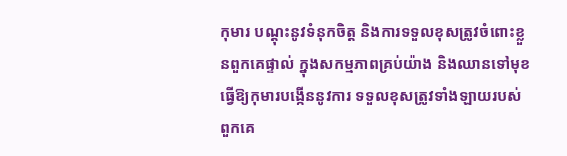កុមារ បណ្ដុះនូវទំនុកចិត្ដ និងការទទួលខុសត្រូវចំពោះខ្លួនពួកគេផ្ទាល់ ក្នុងសកម្មភាពគ្រប់យ៉ាង និងឈានទៅមុខ ធ្វើឱ្យកុមារបង្កើននូវការ ទទួលខុសត្រូវទាំងឡាយរបស់ពួកគេ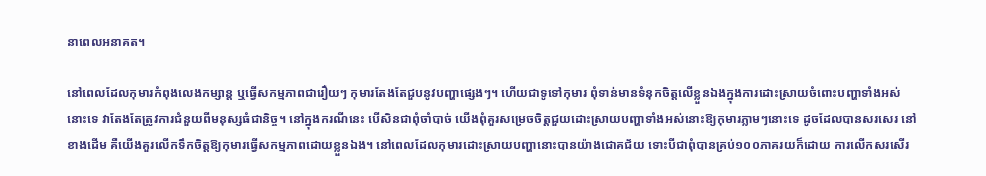នាពេលអនាគត។

នៅពេលដែលកុមារកំពុងលេងកម្សាន្ដ ឬធ្វើសកម្មភាពជារឿយៗ កុមារតែងតែជួបនូវបញ្ហាផ្សេងៗ។ ហើយជាទូទៅកុមារ ពុំទាន់មានទំនុកចិត្ដលើខ្លួនឯងក្នុងការដោះស្រាយចំពោះបញ្ហាទាំងអស់នោះទេ វាតែងតែត្រូវការជំនួយពីមនុស្សធំជានិច្ច។ នៅក្នុងករណីនេះ បើសិនជាពុំចាំបាច់ យើងពុំគួរសម្រេចចិត្ដជួយដោះស្រាយបញ្ហាទាំងអស់នោះឱ្យកុមារភ្លាមៗនោះទេ ដូចដែលបានសរសេរ នៅខាងដើម គឺយើងគួរលើកទឹកចិត្ដឱ្យកុមារធ្វើសកម្មភាពដោយខ្លួនឯង។ នៅពេលដែលកុមារដោះស្រាយបញ្ហានោះបានយ៉ាងជោគជ័យ ទោះបីជាពុំបានគ្រប់១០០ភាគរយក៏ដោយ ការលើកសរសើរ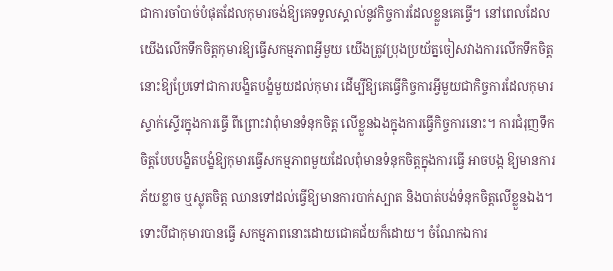ជាការចាំបាច់បំផុតដែលកុមារចង់ឱ្យគេទទួលស្គាល់នូវកិច្ចការដែលខ្លួនគេធ្វើ។ នៅពេលដែលយើងលើកទឹកចិត្ដកុមារឱ្យធ្វើសកម្មភាពអ្វីមួយ យើងត្រូវប្រុងប្រយ័ត្នចៀសវាងការលើកទឹកចិត្ដនោះឱ្យប្រែទៅជាការបង្ខិតបង្ខំមួយដល់កុមារ ដើម្បីឱ្យគេធ្វើកិច្ចការអ្វីមួយជាកិច្ចការដែលកុមារស្ទាក់ស្ទើរក្នុងការធ្វើ ពីព្រោះវាពុំមានទំនុកចិត្ដ លើខ្លួនឯងក្នុងការធ្វើកិច្ចការនោះ។ ការជំរុញទឹកចិត្ដបែបបង្ខិតបង្ខំឱ្យកុមារធ្វើសកម្មភាពមួយដែលពុំមានទំនុកចិត្ដក្នុងការធ្វើ អាចបង្ក ឱ្យមានការភ័យខ្លាច ឬស្លុតចិត្ដ ឈានទៅដល់ធ្វើឱ្យមានការបាក់ស្បាត និងបាត់បង់ទំនុកចិត្ដលើខ្លួនឯង។ ទោះបីជាកុមារបានធ្វើ សកម្មភាពនោះដោយជោគជ័យក៏ដោយ។ ចំណែកឯការ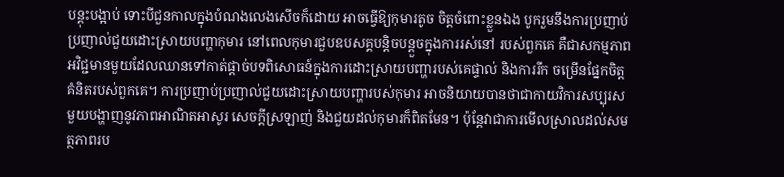បន្ដុះបង្អាប់ ទោះបីជួនកាលក្នុងបំណងលេងសើចក៏ដោយ អាចធ្វើឱ្យកុមារតូច ចិត្ដចំពោះខ្លួនឯង បូករួមនឹងការប្រញាប់ប្រញាល់ជួយដោះស្រាយបញ្ហាកុមារ នៅពេលកុមារជួបឧបសគ្គបន្ដិចបន្ដួចក្នុងការរស់នៅ របស់ពួកគេ គឺជាសកម្មភាពអវិជ្ជមានមួយដែលឈានទៅកាត់ផ្ដាច់បទពិសោធន៍ក្នុងការដោះស្រាយបញ្ហារបស់គេផ្ទាល់ និងការរីក ចម្រើនផ្នែកចិត្ដគំនិតរបស់ពួកគេ។ ការប្រញាប់ប្រញាល់ជួយដោះស្រាយបញ្ហារបស់កុមារ អាចនិយាយបានថាជាកាយវិការសប្បុរស មួយបង្ហាញនូវភាពអាណិតអាសូរ សេចក្ដីស្រឡាញ់ និងជួយដល់កុមារក៏ពិតមែន។ ប៉ុន្ដែវាជាការមើលស្រាលដល់សមត្ថភាពរប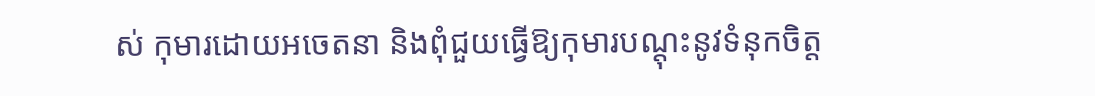ស់ កុមារដោយអចេតនា និងពុំជួយធ្វើឱ្យកុមារបណ្ដុះនូវទំនុកចិត្ដ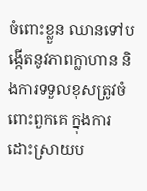ចំពោះខ្លួន ឈានទៅបង្កើតនូវភាពក្លាហាន និងការទទួលខុសត្រូវចំពោះពួកគេ ក្នុងការដោះស្រាយប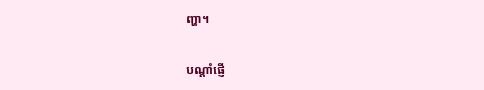ញ្ហា។

បណ្ដាំផ្ញើ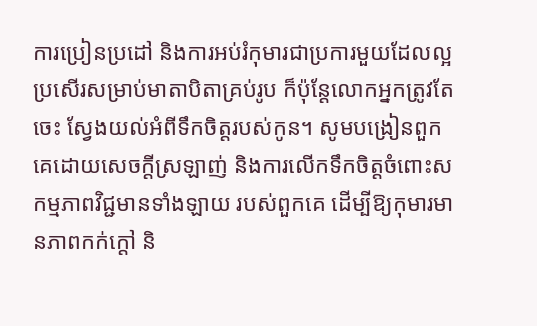ការប្រៀនប្រដៅ និងការអប់រំកុមារជាប្រការមួយដែលល្អប្រសើរសម្រាប់មាតាបិតាគ្រប់រូប ក៏ប៉ុន្ដែលោកអ្នកត្រូវតែចេះ ស្វែងយល់អំពីទឹកចិត្ដរបស់កូន។ សូមបង្រៀនពួកគេដោយសេចក្ដីស្រឡាញ់ និងការលើកទឹកចិត្ដចំពោះសកម្មភាពវិជ្ជមានទាំងឡាយ របស់ពួកគេ ដើម្បីឱ្យកុមារមានភាពកក់ក្ដៅ និ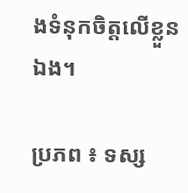ងទំនុកចិត្ដលើខ្លួនឯង។

ប្រភព ៖ ទស្ស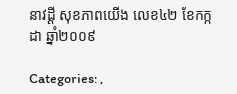នាវដ្តី សុខភាពយើង លេខ៤២ ខែកក្កដា ឆ្នាំ២០០៩

Categories: ,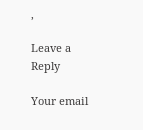,

Leave a Reply

Your email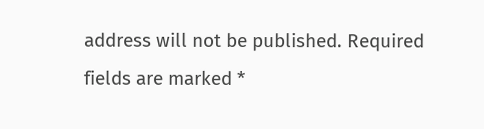address will not be published. Required fields are marked *